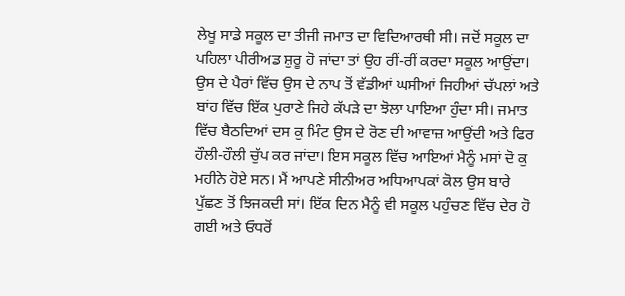ਲੇਖੂ ਸਾਡੇ ਸਕੂਲ ਦਾ ਤੀਜੀ ਜਮਾਤ ਦਾ ਵਿਦਿਆਰਥੀ ਸੀ। ਜਦੋਂ ਸਕੂਲ ਦਾ ਪਹਿਲਾ ਪੀਰੀਅਡ ਸ਼ੁਰੂ ਹੋ ਜਾਂਦਾ ਤਾਂ ਉਹ ਰੀਂ-ਰੀਂ ਕਰਦਾ ਸਕੂਲ ਆਉਂਦਾ। ਉਸ ਦੇ ਪੈਰਾਂ ਵਿੱਚ ਉਸ ਦੇ ਨਾਪ ਤੋਂ ਵੱਡੀਆਂ ਘਸੀਆਂ ਜਿਹੀਆਂ ਚੱਪਲਾਂ ਅਤੇ ਬਾਂਹ ਵਿੱਚ ਇੱਕ ਪੁਰਾਣੇ ਜਿਹੇ ਕੱਪੜੇ ਦਾ ਝੋਲਾ ਪਾਇਆ ਹੁੰਦਾ ਸੀ। ਜਮਾਤ ਵਿੱਚ ਬੈਠਦਿਆਂ ਦਸ ਕੁ ਮਿੰਟ ਉਸ ਦੇ ਰੋਣ ਦੀ ਆਵਾਜ਼ ਆਉਂਦੀ ਅਤੇ ਫਿਰ ਹੌਲੀ-ਹੌਲੀ ਚੁੱਪ ਕਰ ਜਾਂਦਾ। ਇਸ ਸਕੂਲ ਵਿੱਚ ਆਇਆਂ ਮੈਨੂੰ ਮਸਾਂ ਦੋ ਕੁ ਮਹੀਨੇ ਹੋਏ ਸਨ। ਮੈਂ ਆਪਣੇ ਸੀਨੀਅਰ ਅਧਿਆਪਕਾਂ ਕੋਲ ਉਸ ਬਾਰੇ ਪੁੱਛਣ ਤੋਂ ਝਿਜਕਦੀ ਸਾਂ। ਇੱਕ ਦਿਨ ਮੈਨੂੰ ਵੀ ਸਕੂਲ ਪਹੁੰਚਣ ਵਿੱਚ ਦੇਰ ਹੋ ਗਈ ਅਤੇ ਓਧਰੋਂ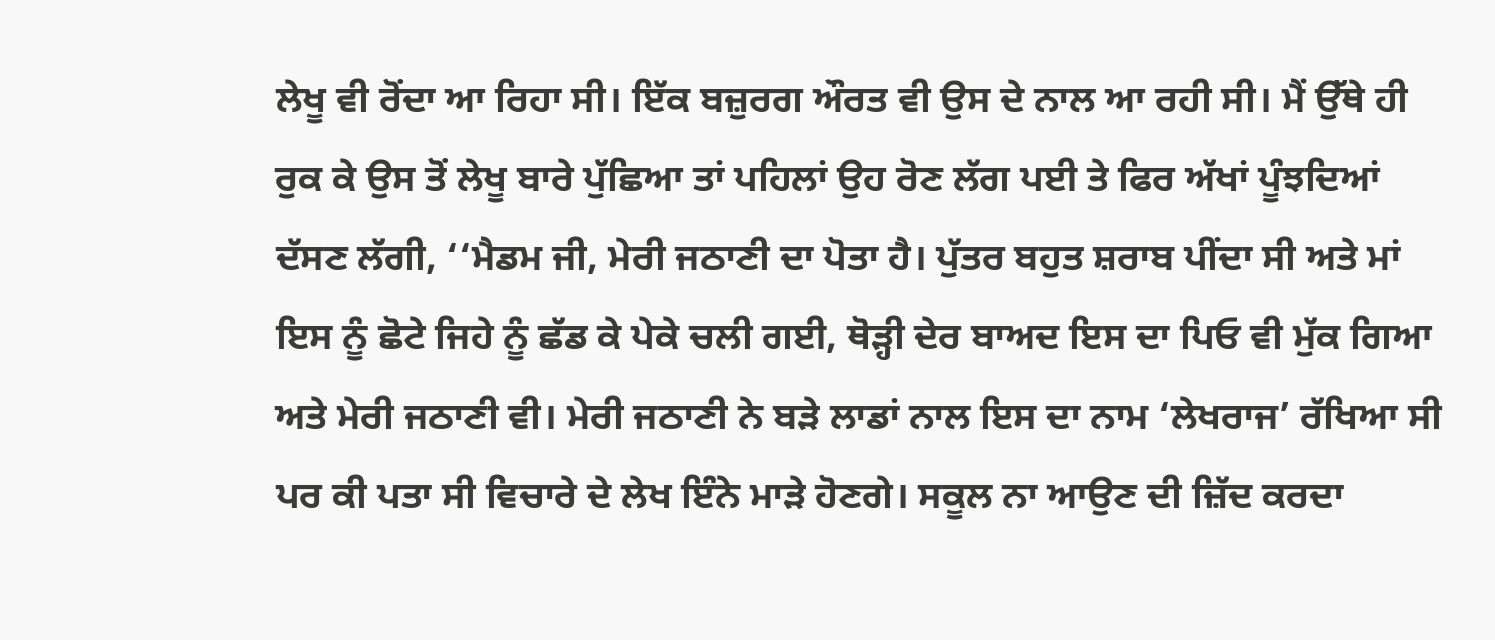ਲੇਖੂ ਵੀ ਰੋਂਦਾ ਆ ਰਿਹਾ ਸੀ। ਇੱਕ ਬਜ਼ੁਰਗ ਔਰਤ ਵੀ ਉਸ ਦੇ ਨਾਲ ਆ ਰਹੀ ਸੀ। ਮੈਂ ਉੱਥੇ ਹੀ ਰੁਕ ਕੇ ਉਸ ਤੋਂ ਲੇਖੂ ਬਾਰੇ ਪੁੱਛਿਆ ਤਾਂ ਪਹਿਲਾਂ ਉਹ ਰੋਣ ਲੱਗ ਪਈ ਤੇ ਫਿਰ ਅੱਖਾਂ ਪੂੰਝਦਿਆਂ ਦੱਸਣ ਲੱਗੀ, ‘‘ਮੈਡਮ ਜੀ, ਮੇਰੀ ਜਠਾਣੀ ਦਾ ਪੋਤਾ ਹੈ। ਪੁੱਤਰ ਬਹੁਤ ਸ਼ਰਾਬ ਪੀਂਦਾ ਸੀ ਅਤੇ ਮਾਂ ਇਸ ਨੂੰ ਛੋਟੇ ਜਿਹੇ ਨੂੰ ਛੱਡ ਕੇ ਪੇਕੇ ਚਲੀ ਗਈ, ਥੋੜ੍ਹੀ ਦੇਰ ਬਾਅਦ ਇਸ ਦਾ ਪਿਓ ਵੀ ਮੁੱਕ ਗਿਆ ਅਤੇ ਮੇਰੀ ਜਠਾਣੀ ਵੀ। ਮੇਰੀ ਜਠਾਣੀ ਨੇ ਬੜੇ ਲਾਡਾਂ ਨਾਲ ਇਸ ਦਾ ਨਾਮ ‘ਲੇਖਰਾਜ’ ਰੱਖਿਆ ਸੀ ਪਰ ਕੀ ਪਤਾ ਸੀ ਵਿਚਾਰੇ ਦੇ ਲੇਖ ਇੰਨੇ ਮਾੜੇ ਹੋਣਗੇ। ਸਕੂਲ ਨਾ ਆਉਣ ਦੀ ਜ਼ਿੱਦ ਕਰਦਾ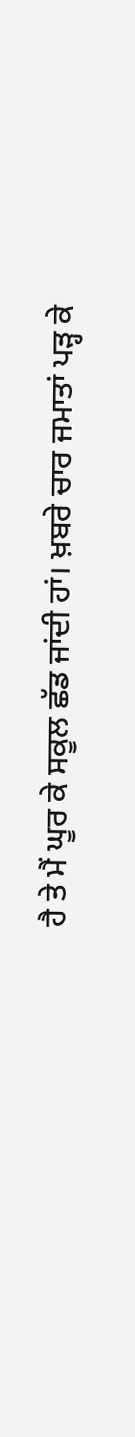ਹੈ ਤੇ ਮੈਂ ਘੂਰ ਕੇ ਸਕੂਲ ਛੱਡ ਜਾਂਦੀ ਹਾਂ। ਖ਼ਬਰੇ ਚਾਰ ਜਮਾਤਾਂ ਪੜ੍ਹ ਕੇ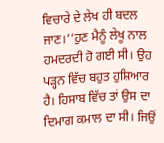ਵਿਚਾਰੇ ਦੇ ਲੇਖ ਹੀ ਬਦਲ ਜਾਣ।’’ਹੁਣ ਮੈਨੂੰ ਲੇਖੂ ਨਾਲ ਹਮਦਰਦੀ ਹੋ ਗਈ ਸੀ। ਉਹ ਪੜ੍ਹਨ ਵਿੱਚ ਬਹੁਤ ਹੁਸ਼ਿਆਰ ਹੈ। ਹਿਸਾਬ ਵਿੱਚ ਤਾਂ ਉਸ ਦਾ ਦਿਮਾਗ ਕਮਾਲ ਦਾ ਸੀ। ਜਿਉਂ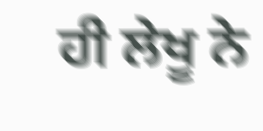ਹੀ ਲੇਖੂ ਨੇ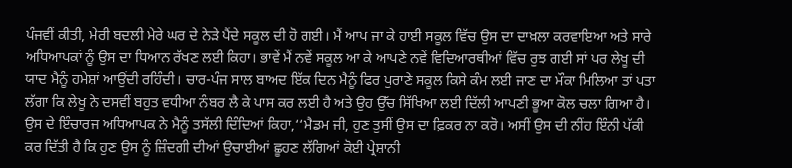ਪੰਜਵੀਂ ਕੀਤੀ, ਮੇਰੀ ਬਦਲੀ ਮੇਰੇ ਘਰ ਦੇ ਨੇੜੇ ਪੈਂਦੇ ਸਕੂਲ ਦੀ ਹੋ ਗਈ। ਮੈਂ ਆਪ ਜਾ ਕੇ ਹਾਈ ਸਕੂਲ ਵਿੱਚ ਉਸ ਦਾ ਦਾਖ਼ਲਾ ਕਰਵਾਇਆ ਅਤੇ ਸਾਰੇ ਅਧਿਆਪਕਾਂ ਨੂੰ ਉਸ ਦਾ ਧਿਆਨ ਰੱਖਣ ਲਈ ਕਿਹਾ। ਭਾਵੇਂ ਮੈਂ ਨਵੇਂ ਸਕੂਲ ਆ ਕੇ ਆਪਣੇ ਨਵੇਂ ਵਿਦਿਆਰਥੀਆਂ ਵਿੱਚ ਰੁਝ ਗਈ ਸਾਂ ਪਰ ਲੇਖੂ ਦੀ ਯਾਦ ਮੈਨੂੰ ਹਮੇਸ਼ਾਂ ਆਉਂਦੀ ਰਹਿੰਦੀ। ਚਾਰ-ਪੰਜ ਸਾਲ ਬਾਅਦ ਇੱਕ ਦਿਨ ਮੈਨੂੰ ਫਿਰ ਪੁਰਾਣੇ ਸਕੂਲ ਕਿਸੇ ਕੰਮ ਲਈ ਜਾਣ ਦਾ ਮੌਕਾ ਮਿਲਿਆ ਤਾਂ ਪਤਾ ਲੱਗਾ ਕਿ ਲੇਖੂ ਨੇ ਦਸਵੀਂ ਬਹੁਤ ਵਧੀਆ ਨੰਬਰ ਲੈ ਕੇ ਪਾਸ ਕਰ ਲਈ ਹੈ ਅਤੇ ਉਹ ਉੱਚ ਸਿੱਖਿਆ ਲਈ ਦਿੱਲੀ ਆਪਣੀ ਭੂਆ ਕੋਲ ਚਲਾ ਗਿਆ ਹੈ। ਉਸ ਦੇ ਇੰਚਾਰਜ ਅਧਿਆਪਕ ਨੇ ਮੈਨੂੰ ਤਸੱਲੀ ਦਿੰਦਿਆਂ ਕਿਹਾ,‘‘ਮੈਡਮ ਜੀ, ਹੁਣ ਤੁਸੀਂ ਉਸ ਦਾ ਫ਼ਿਕਰ ਨਾ ਕਰੋ। ਅਸੀਂ ਉਸ ਦੀ ਨੀਂਹ ਇੰਨੀ ਪੱਕੀ ਕਰ ਦਿੱਤੀ ਹੈ ਕਿ ਹੁਣ ਉਸ ਨੂੰ ਜ਼ਿੰਦਗੀ ਦੀਆਂ ਉਚਾਈਆਂ ਛੂਹਣ ਲੱਗਿਆਂ ਕੋਈ ਪ੍ਰੇਸ਼ਾਨੀ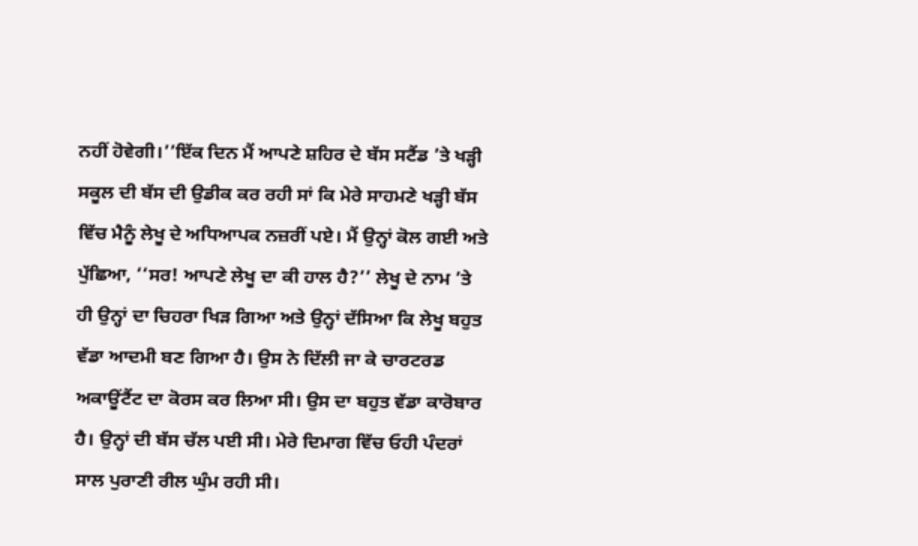ਨਹੀਂ ਹੋਵੇਗੀ।’’ਇੱਕ ਦਿਨ ਮੈਂ ਆਪਣੇ ਸ਼ਹਿਰ ਦੇ ਬੱਸ ਸਟੈਂਡ ’ਤੇ ਖੜ੍ਹੀ ਸਕੂਲ ਦੀ ਬੱਸ ਦੀ ਉਡੀਕ ਕਰ ਰਹੀ ਸਾਂ ਕਿ ਮੇਰੇ ਸਾਹਮਣੇ ਖੜ੍ਹੀ ਬੱਸ ਵਿੱਚ ਮੈਨੂੰ ਲੇਖੂ ਦੇ ਅਧਿਆਪਕ ਨਜ਼ਰੀਂ ਪਏ। ਮੈਂ ਉਨ੍ਹਾਂ ਕੋਲ ਗਈ ਅਤੇ ਪੁੱਛਿਆ, ‘‘ਸਰ! ਆਪਣੇ ਲੇਖੂ ਦਾ ਕੀ ਹਾਲ ਹੈ?’’ ਲੇਖੂ ਦੇ ਨਾਮ ’ਤੇ ਹੀ ਉਨ੍ਹਾਂ ਦਾ ਚਿਹਰਾ ਖਿੜ ਗਿਆ ਅਤੇ ਉਨ੍ਹਾਂ ਦੱਸਿਆ ਕਿ ਲੇਖੂ ਬਹੁਤ ਵੱਡਾ ਆਦਮੀ ਬਣ ਗਿਆ ਹੈ। ਉਸ ਨੇ ਦਿੱਲੀ ਜਾ ਕੇ ਚਾਰਟਰਡ ਅਕਾਊਂਟੈਂਟ ਦਾ ਕੋਰਸ ਕਰ ਲਿਆ ਸੀ। ਉਸ ਦਾ ਬਹੁਤ ਵੱਡਾ ਕਾਰੋਬਾਰ ਹੈ। ਉਨ੍ਹਾਂ ਦੀ ਬੱਸ ਚੱਲ ਪਈ ਸੀ। ਮੇਰੇ ਦਿਮਾਗ ਵਿੱਚ ਓਹੀ ਪੰਦਰਾਂ ਸਾਲ ਪੁਰਾਣੀ ਰੀਲ ਘੁੰਮ ਰਹੀ ਸੀ।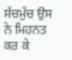ਸੱਚਮੁੱਚ ਉਸ ਨੇ ਮਿਹਨਤ ਕਰ ਕੇ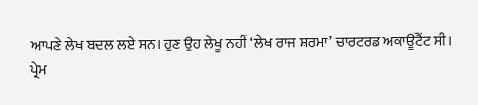ਆਪਣੇ ਲੇਖ ਬਦਲ ਲਏ ਸਨ। ਹੁਣ ਉਹ ਲੇਖੂ ਨਹੀਂ ‘ਲੇਖ ਰਾਜ ਸ਼ਰਮਾ’ ਚਾਰਟਰਡ ਅਕਾਊਂਟੈਂਟ ਸੀ।
ਪ੍ਰੇਮ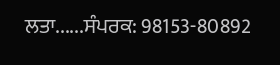ਲਤਾ......ਸੰਪਰਕ: 98153-80892